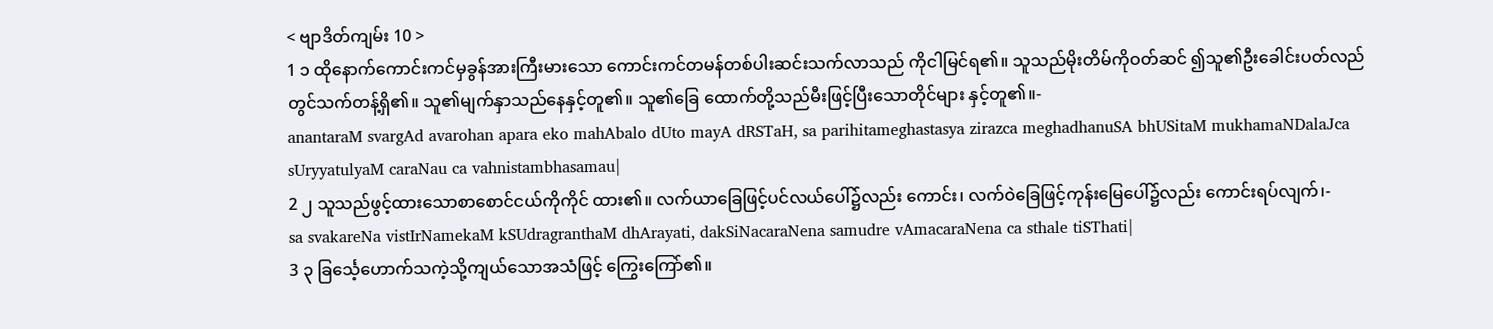< ဗျာဒိတ်ကျမ်း 10 >
1 ၁ ထိုနောက်ကောင်းကင်မှခွန်အားကြီးမားသော ကောင်းကင်တမန်တစ်ပါးဆင်းသက်လာသည် ကိုငါမြင်ရ၏။ သူသည်မိုးတိမ်ကိုဝတ်ဆင် ၍သူ၏ဦးခေါင်းပတ်လည်တွင်သက်တန့်ရှိ၏။ သူ၏မျက်နှာသည်နေနှင့်တူ၏။ သူ၏ခြေ ထောက်တို့သည်မီးဖြင့်ပြီးသောတိုင်များ နှင့်တူ၏။-
anantaraM svargAd avarohan apara eko mahAbalo dUto mayA dRSTaH, sa parihitameghastasya zirazca meghadhanuSA bhUSitaM mukhamaNDalaJca sUryyatulyaM caraNau ca vahnistambhasamau|
2 ၂ သူသည်ဖွင့်ထားသောစာစောင်ငယ်ကိုကိုင် ထား၏။ လက်ယာခြေဖြင့်ပင်လယ်ပေါ်၌လည်း ကောင်း၊ လက်ဝဲခြေဖြင့်ကုန်းမြေပေါ်၌လည်း ကောင်းရပ်လျက်၊-
sa svakareNa vistIrNamekaM kSUdragranthaM dhArayati, dakSiNacaraNena samudre vAmacaraNena ca sthale tiSThati|
3 ၃ ခြင်္သေ့ဟောက်သကဲ့သို့ကျယ်သောအသံဖြင့် ကြွေးကြော်၏။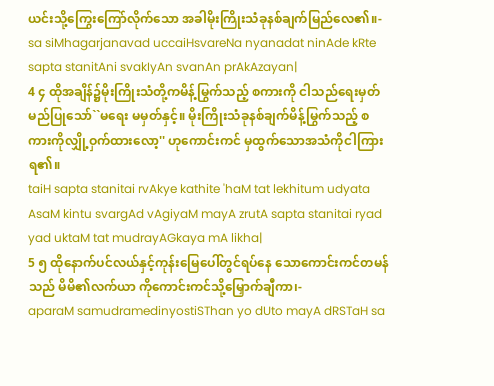ယင်းသို့ကြွေးကြော်လိုက်သော အခါမိုးကြိုးသံခုနစ်ချက်မြည်လေ၏။-
sa siMhagarjanavad uccaiHsvareNa nyanadat ninAde kRte sapta stanitAni svakIyAn svanAn prAkAzayan|
4 ၄ ထိုအချိန်၌မိုးကြိုးသံတို့ကမိန့်မြွက်သည့် စကားကို ငါသည်ရေးမှတ်မည်ပြုသော်``မရေး မမှတ်နှင့်။ မိုးကြိုးသံခုနစ်ချက်မိန့်မြွက်သည့် စကားကိုလျှို့ဝှက်ထားလော့'' ဟုကောင်းကင် မှထွက်သောအသံကိုငါကြားရ၏။
taiH sapta stanitai rvAkye kathite 'haM tat lekhitum udyata AsaM kintu svargAd vAgiyaM mayA zrutA sapta stanitai ryad yad uktaM tat mudrayAGkaya mA likha|
5 ၅ ထိုနောက်ပင်လယ်နှင့်ကုန်းမြေပေါ်တွင်ရပ်နေ သောကောင်းကင်တမန်သည် မိမိ၏လက်ယာ ကိုကောင်းကင်သို့မြှောက်ချီကာ၊-
aparaM samudramedinyostiSThan yo dUto mayA dRSTaH sa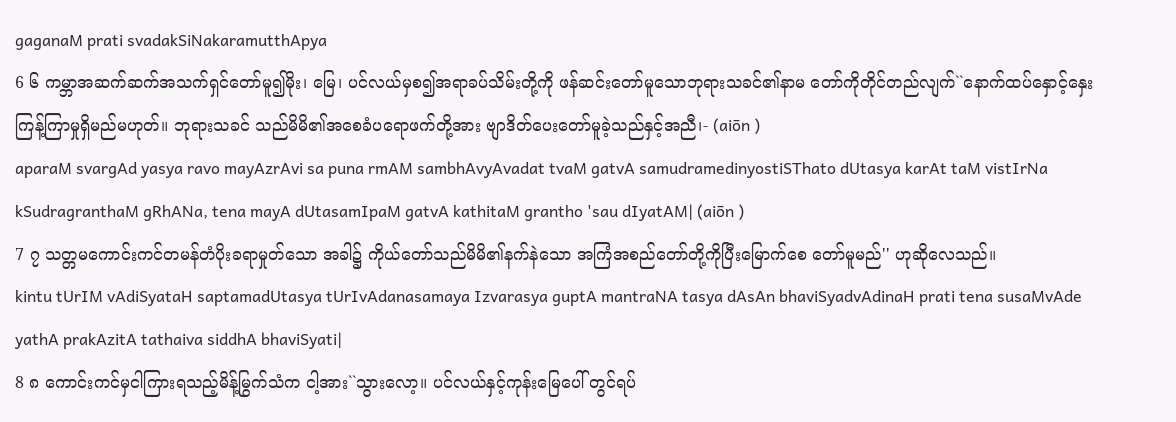gaganaM prati svadakSiNakaramutthApya
6 ၆ ကမ္ဘာအဆက်ဆက်အသက်ရှင်တော်မူ၍မိုး၊ မြေ၊ ပင်လယ်မှစ၍အရာခပ်သိမ်းတို့ကို ဖန်ဆင်းတော်မူသောဘုရားသခင်၏နာမ တော်ကိုတိုင်တည်လျက်``နောက်ထပ်နှောင့်နှေး ကြန့်ကြာမှုရှိမည်မဟုတ်။ ဘုရားသခင် သည်မိမိ၏အစေခံပရောဖက်တို့အား ဗျာဒိတ်ပေးတော်မူခဲ့သည်နှင့်အညီ၊- (aiōn )
aparaM svargAd yasya ravo mayAzrAvi sa puna rmAM sambhAvyAvadat tvaM gatvA samudramedinyostiSThato dUtasya karAt taM vistIrNa kSudragranthaM gRhANa, tena mayA dUtasamIpaM gatvA kathitaM grantho 'sau dIyatAM| (aiōn )
7 ၇ သတ္တမကောင်းကင်တမန်တံပိုးခရာမှုတ်သော အခါ၌ ကိုယ်တော်သည်မိမိ၏နက်နဲသော အကြံအစည်တော်တို့ကိုပြီးမြောက်စေ တော်မူမည်'' ဟုဆိုလေသည်။
kintu tUrIM vAdiSyataH saptamadUtasya tUrIvAdanasamaya Izvarasya guptA mantraNA tasya dAsAn bhaviSyadvAdinaH prati tena susaMvAde yathA prakAzitA tathaiva siddhA bhaviSyati|
8 ၈ ကောင်းကင်မှငါကြားရသည့်မိန့်မြွက်သံက ငါ့အား``သွားလော့။ ပင်လယ်နှင့်ကုန်းမြေပေါ် တွင်ရပ်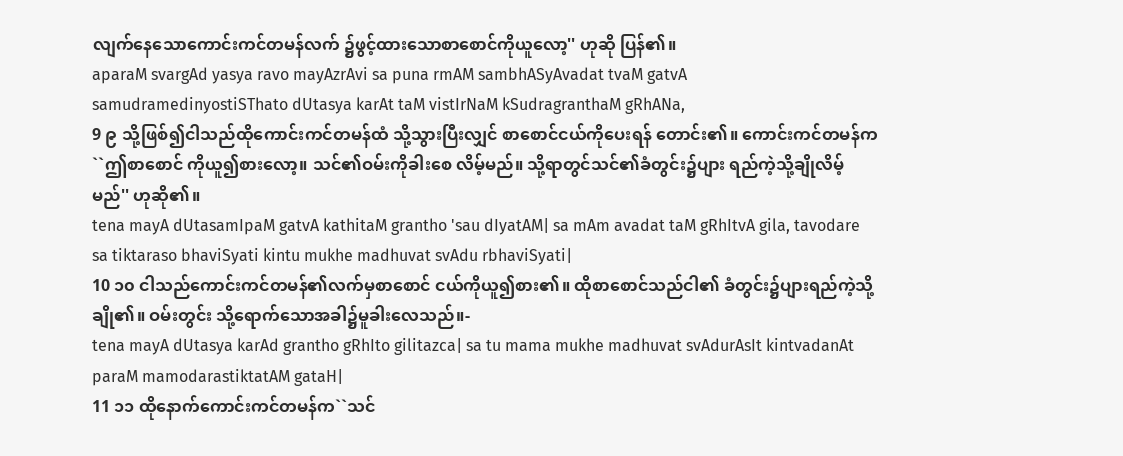လျက်နေသောကောင်းကင်တမန်လက် ၌ဖွင့်ထားသောစာစောင်ကိုယူလော့'' ဟုဆို ပြန်၏။
aparaM svargAd yasya ravo mayAzrAvi sa puna rmAM sambhASyAvadat tvaM gatvA samudramedinyostiSThato dUtasya karAt taM vistIrNaM kSudragranthaM gRhANa,
9 ၉ သို့ဖြစ်၍ငါသည်ထိုကောင်းကင်တမန်ထံ သို့သွားပြီးလျှင် စာစောင်ငယ်ကိုပေးရန် တောင်း၏။ ကောင်းကင်တမန်က``ဤစာစောင် ကိုယူ၍စားလော့။ သင်၏ဝမ်းကိုခါးစေ လိမ့်မည်။ သို့ရာတွင်သင်၏ခံတွင်း၌ပျား ရည်ကဲ့သို့ချိုလိမ့်မည်'' ဟုဆို၏။
tena mayA dUtasamIpaM gatvA kathitaM grantho 'sau dIyatAM| sa mAm avadat taM gRhItvA gila, tavodare sa tiktaraso bhaviSyati kintu mukhe madhuvat svAdu rbhaviSyati|
10 ၁၀ ငါသည်ကောင်းကင်တမန်၏လက်မှစာစောင် ငယ်ကိုယူ၍စား၏။ ထိုစာစောင်သည်ငါ၏ ခံတွင်း၌ပျားရည်ကဲ့သို့ချို၏။ ဝမ်းတွင်း သို့ရောက်သောအခါ၌မူခါးလေသည်။-
tena mayA dUtasya karAd grantho gRhIto gilitazca| sa tu mama mukhe madhuvat svAdurAsIt kintvadanAt paraM mamodarastiktatAM gataH|
11 ၁၁ ထိုနောက်ကောင်းကင်တမန်က``သင်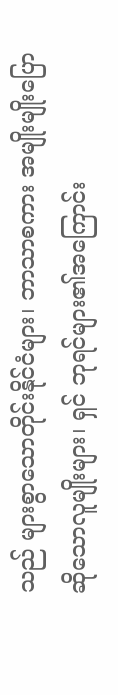သည် များစွာသောတိုင်းနိုင်ငံများ၊ ဘာသာစကား အမျိုးမျိုးပြောဆိုသောလူမျိုးများ၊ ရှင် ဘုရင်များ၏အကြောင်း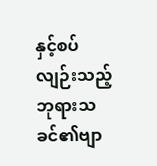နှင့်စပ်လျဉ်းသည့် ဘုရားသခင်၏ဗျာ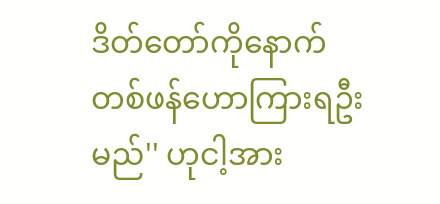ဒိတ်တော်ကိုနောက် တစ်ဖန်ဟောကြားရဦးမည်'' ဟုငါ့အား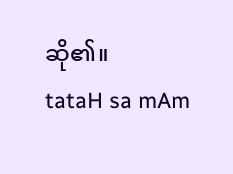ဆို၏။
tataH sa mAm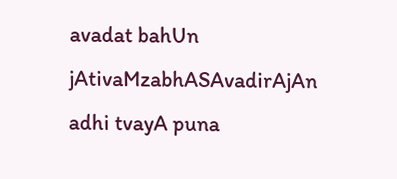avadat bahUn jAtivaMzabhASAvadirAjAn adhi tvayA puna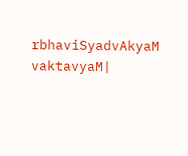rbhaviSyadvAkyaM vaktavyaM|